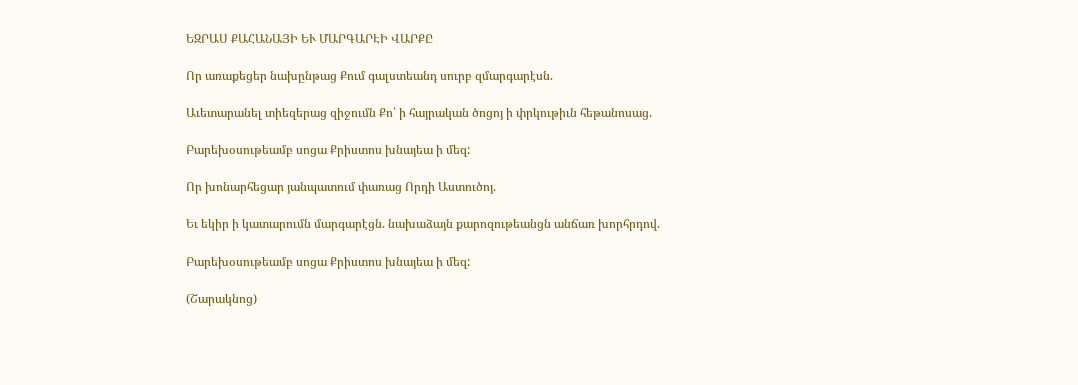ԵԶՐԱՍ ՔԱՀԱՆԱՅԻ ԵՒ ՄԱՐԳԱՐԷԻ ՎԱՐՔԸ

Որ առաքեցեր նախընթաց Քում գալստեանդ սուրբ զմարգարէսն.

Աւետարանել տիեզերաց զիջումն Քո՝ ի հայրական ծոցոյ ի փրկութիւն հեթանոսաց.

Բարեխօսութեամբ սոցա Քրիստոս խնայեա ի մեզ:

Որ խոնարհեցար յանպատում փառաց Որդի Աստուծոյ.

Եւ եկիր ի կատարումն մարգարէցն. նախաձայն քարոզութեանցն անճառ խորհրդով.

Բարեխօսութեամբ սոցա Քրիստոս խնայեա ի մեզ:

(Շարակնոց)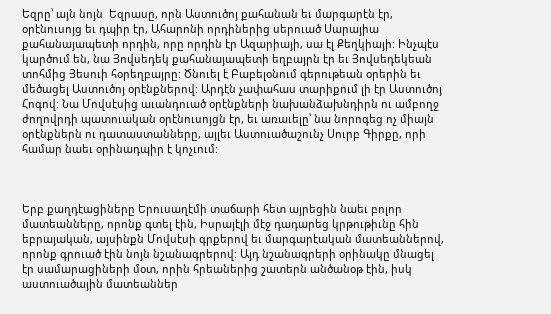Եզրը՝ այն նոյն  Եզրասը, որն Աստուծոյ քահանան եւ մարգարէն էր, օրէնուսոյց եւ դպիր էր, Ահարոնի որդիներից սերուած Սարայիա քահանայապետի որդին, որը որդին էր Ազարիայի, սա էլ Քեղկիայի: Ինչպէս կարծում են, նա Յովսեդեկ քահանայապետի եղբայրն էր եւ Յովսեդեկեան տոհմից Յեսուի հօրեղբայրը: Ծնուել է Բաբելօնում գերութեան օրերին եւ մեծացել Աստուծոյ օրէնքներով: Արդէն չափահաս տարիքում լի էր Աստուծոյ Հոգով: Նա Մովսէսից աւանդուած օրէնքների նախանձախնդիրն ու ամբողջ ժողովրդի պատուական օրէնուսոյցն էր, եւ առաւելը՝ նա նորոգեց ոչ միայն օրէնքներն ու դատաստանները, այլեւ Աստուածաշունչ Սուրբ Գիրքը, որի համար նաեւ օրինադպիր է կոչւում:



Երբ քաղդէացիները Երուսաղէմի տաճարի հետ այրեցին նաեւ բոլոր մատեանները, որոնք գտել էին, Իսրայէլի մէջ դադարեց կրթութիւնը հին եբրայական, այսինքն Մովսէսի գրքերով եւ մարգարէական մատեաններով, որոնք գրուած էին նոյն նշանագրերով: Այդ նշանագրերի օրինակը մնացել էր սամարացիների մօտ, որին հրեաներից շատերն անծանօթ էին, իսկ աստուածային մատեաններ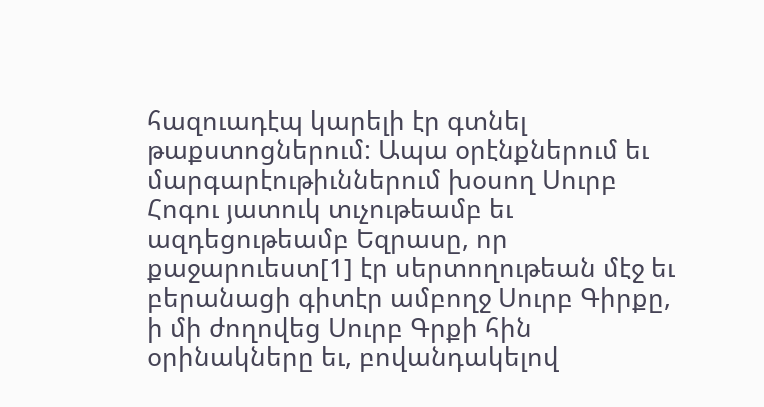հազուադէպ կարելի էր գտնել թաքստոցներում: Ապա օրէնքներում եւ մարգարէութիւններում խօսող Սուրբ Հոգու յատուկ տւչութեամբ եւ ազդեցութեամբ Եզրասը, որ քաջարուեստ[1] էր սերտողութեան մէջ եւ բերանացի գիտէր ամբողջ Սուրբ Գիրքը, ի մի ժողովեց Սուրբ Գրքի հին օրինակները եւ, բովանդակելով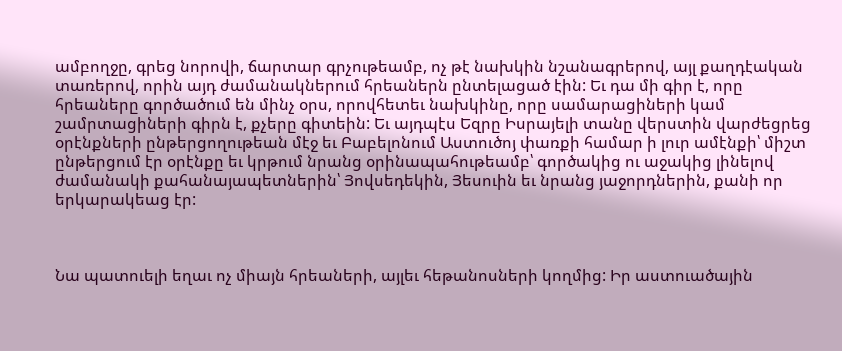ամբողջը, գրեց նորովի, ճարտար գրչութեամբ, ոչ թէ նախկին նշանագրերով, այլ քաղդէական տառերով, որին այդ ժամանակներում հրեաներն ընտելացած էին: Եւ դա մի գիր է, որը հրեաները գործածում են մինչ օրս, որովհետեւ նախկինը, որը սամարացիների կամ շամրտացիների գիրն է, քչերը գիտեին: Եւ այդպէս Եզրը Իսրայելի տանը վերստին վարժեցրեց օրէնքների ընթերցողութեան մէջ եւ Բաբելոնում Աստուծոյ փառքի համար ի լուր ամէնքի՝ միշտ ընթերցում էր օրէնքը եւ կրթում նրանց օրինապահութեամբ՝ գործակից ու աջակից լինելով ժամանակի քահանայապետներին՝ Յովսեդեկին, Յեսուին եւ նրանց յաջորդներին, քանի որ երկարակեաց էր:



Նա պատուելի եղաւ ոչ միայն հրեաների, այլեւ հեթանոսների կողմից: Իր աստուածային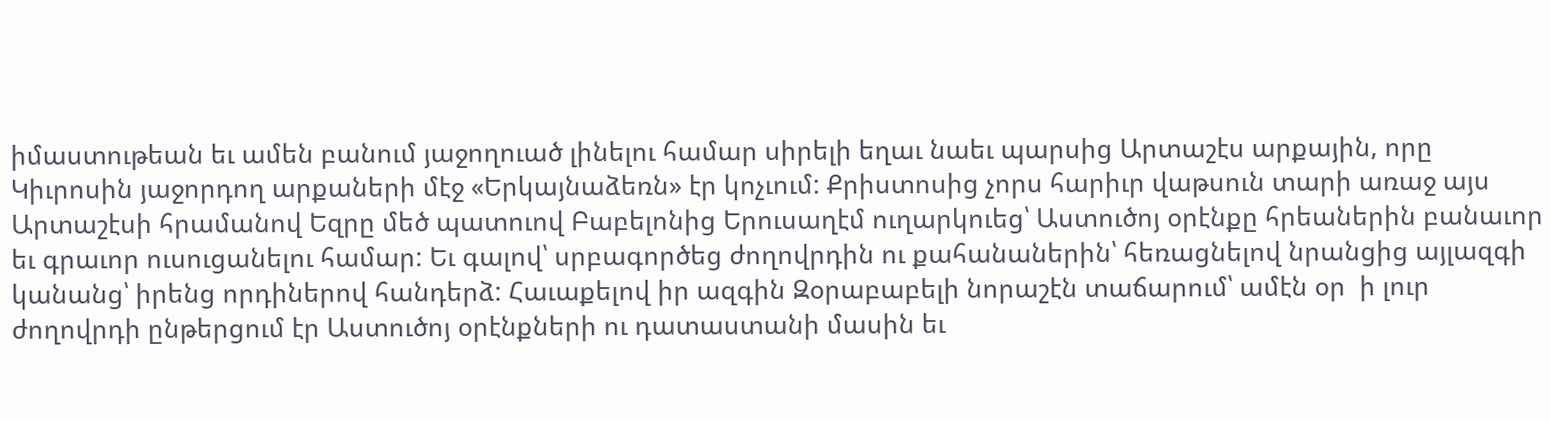իմաստութեան եւ ամեն բանում յաջողուած լինելու համար սիրելի եղաւ նաեւ պարսից Արտաշէս արքային, որը Կիւրոսին յաջորդող արքաների մէջ «Երկայնաձեռն» էր կոչւում: Քրիստոսից չորս հարիւր վաթսուն տարի առաջ այս Արտաշէսի հրամանով Եզրը մեծ պատուով Բաբելոնից Երուսաղէմ ուղարկուեց՝ Աստուծոյ օրէնքը հրեաներին բանաւոր եւ գրաւոր ուսուցանելու համար: Եւ գալով՝ սրբագործեց ժողովրդին ու քահանաներին՝ հեռացնելով նրանցից այլազգի կանանց՝ իրենց որդիներով հանդերձ: Հաւաքելով իր ազգին Զօրաբաբելի նորաշէն տաճարում՝ ամէն օր  ի լուր ժողովրդի ընթերցում էր Աստուծոյ օրէնքների ու դատաստանի մասին եւ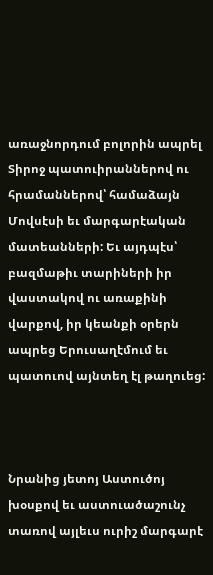առաջնորդում բոլորին ապրել Տիրոջ պատուիրաններով ու հրամաններով՝ համաձայն Մովսէսի եւ մարգարէական մատեանների: Եւ այդպէս՝ բազմաթիւ տարիների իր վաստակով ու առաքինի վարքով, իր կեանքի օրերն ապրեց Երուսաղէմում եւ պատուով այնտեղ էլ թաղուեց:



Նրանից յետոյ Աստուծոյ խօսքով եւ աստուածաշունչ տառով այլեւս ուրիշ մարգարէ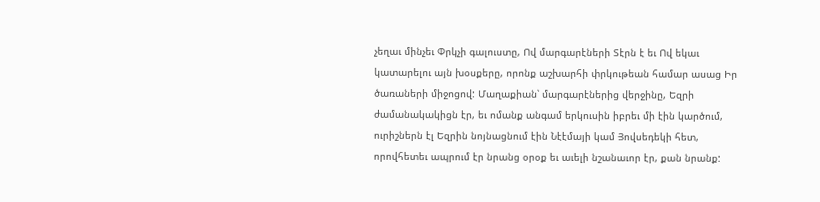չեղաւ մինչեւ Փրկչի գալուստը, Ով մարգարէների Տէրն է եւ Ով եկաւ կատարելու այն խօսքերը, որոնք աշխարհի փրկութեան համար ասաց Իր ծառաների միջոցով: Մաղաքիան՝ մարգարէներից վերջինը, Եզրի ժամանակակիցն էր, եւ ոմանք անգամ երկուսին իբրեւ մի էին կարծում, ուրիշներն էլ Եզրին նոյնացնում էին Նէէմայի կամ Յովսեդեկի հետ, որովհետեւ ապրում էր նրանց օրօք եւ աւելի նշանաւոր էր, քան նրանք: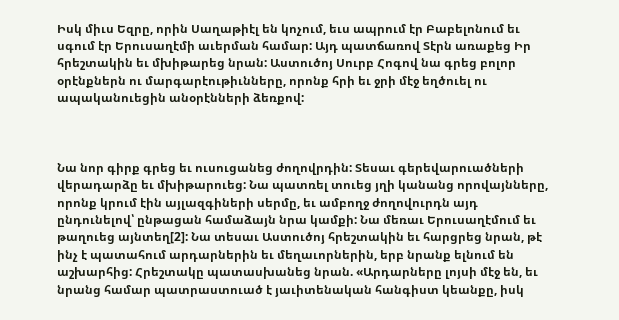Իսկ միւս Եզրը, որին Սաղաթիէլ են կոչում, եւս ապրում էր Բաբելոնում եւ սգում էր Երուսաղէմի աւերման համար: Այդ պատճառով Տէրն առաքեց Իր հրեշտակին եւ մխիթարեց նրան: Աստուծոյ Սուրբ Հոգով նա գրեց բոլոր օրէնքներն ու մարգարէութիւնները, որոնք հրի եւ ջրի մէջ եղծուել ու ապականուեցին անօրէնների ձեռքով:



Նա նոր գիրք գրեց եւ ուսուցանեց ժողովրդին: Տեսաւ գերեվարուածների վերադարձը եւ մխիթարուեց: Նա պատռել տուեց յղի կանանց որովայնները, որոնք կրում էին այլազգիների սերմը, եւ ամբողջ ժողովուրդն այդ ընդունելով՝ ընթացան համաձայն նրա կամքի: Նա մեռաւ Երուսաղէմում եւ թաղուեց այնտեղ[2]: Նա տեսաւ Աստուծոյ հրեշտակին եւ հարցրեց նրան, թէ ինչ է պատահում արդարներին եւ մեղաւորներին, երբ նրանք ելնում են աշխարհից: Հրեշտակը պատասխանեց նրան. «Արդարները լոյսի մէջ են, եւ նրանց համար պատրաստուած է յաւիտենական հանգիստ կեանքը, իսկ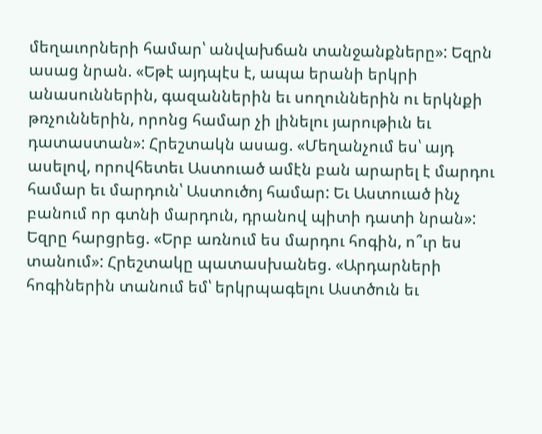մեղաւորների համար՝ անվախճան տանջանքները»: Եզրն ասաց նրան. «Եթէ այդպէս է, ապա երանի երկրի անասուններին, գազաններին եւ սողուններին ու երկնքի թռչուններին, որոնց համար չի լինելու յարութիւն եւ դատաստան»: Հրեշտակն ասաց. «Մեղանչում ես՝ այդ ասելով, որովհետեւ Աստուած ամէն բան արարել է մարդու համար եւ մարդուն՝ Աստուծոյ համար: Եւ Աստուած ինչ բանում որ գտնի մարդուն, դրանով պիտի դատի նրան»: Եզրը հարցրեց. «Երբ առնում ես մարդու հոգին, ո՞ւր ես տանում»: Հրեշտակը պատասխանեց. «Արդարների հոգիներին տանում եմ՝ երկրպագելու Աստծուն եւ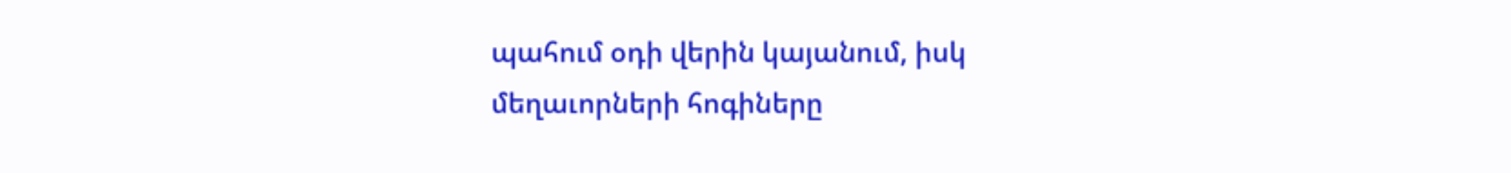պահում օդի վերին կայանում, իսկ մեղաւորների հոգիները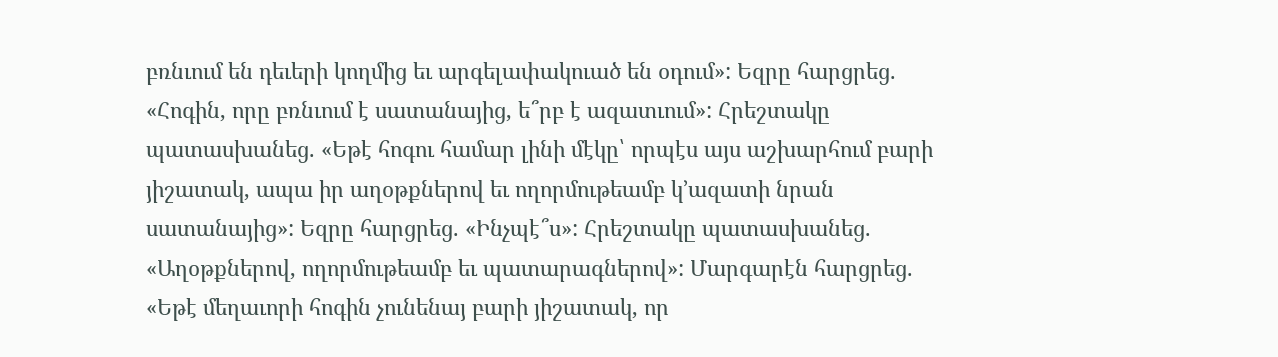բռնւում են դեւերի կողմից եւ արգելափակուած են օդում»: Եզրը հարցրեց. «Հոգին, որը բռնւում է սատանայից, ե՞րբ է ազատւում»: Հրեշտակը պատասխանեց. «Եթէ հոգու համար լինի մէկը՝ որպէս այս աշխարհում բարի յիշատակ, ապա իր աղօթքներով եւ ողորմութեամբ կ՚ազատի նրան սատանայից»: Եզրը հարցրեց. «Ինչպէ՞ս»: Հրեշտակը պատասխանեց. «Աղօթքներով, ողորմութեամբ եւ պատարագներով»: Մարգարէն հարցրեց. «Եթէ մեղաւորի հոգին չունենայ բարի յիշատակ, որ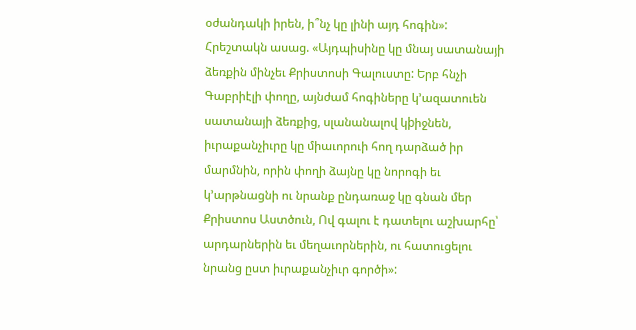օժանդակի իրեն, ի՞նչ կը լինի այդ հոգին»: Հրեշտակն ասաց. «Այդպիսինը կը մնայ սատանայի ձեռքին մինչեւ Քրիստոսի Գալուստը: Երբ հնչի Գաբրիէլի փողը, այնժամ հոգիները կ՚ազատուեն սատանայի ձեռքից, սլանանալով կþիջնեն, իւրաքանչիւրը կը միաւորուի հող դարձած իր մարմնին, որին փողի ձայնը կը նորոգի եւ կ՚արթնացնի ու նրանք ընդառաջ կը գնան մեր Քրիստոս Աստծուն, Ով գալու է դատելու աշխարհը՝ արդարներին եւ մեղաւորներին, ու հատուցելու նրանց ըստ իւրաքանչիւր գործի»: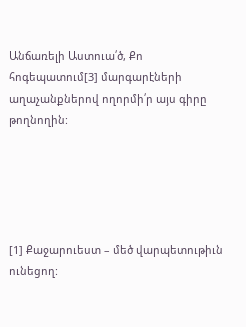Անճառելի Աստուա՛ծ, Քո հոգեպատում[3] մարգարէների աղաչանքներով ողորմի՛ր այս գիրը թողնողին:





[1] Քաջարուեստ – մեծ վարպետութիւն ունեցող: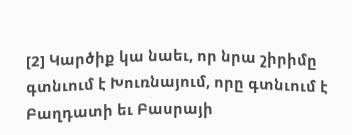[2] Կարծիք կա նաեւ, որ նրա շիրիմը գտնւում է Խուռնայում, որը գտնւում է Բաղդատի եւ Բասրայի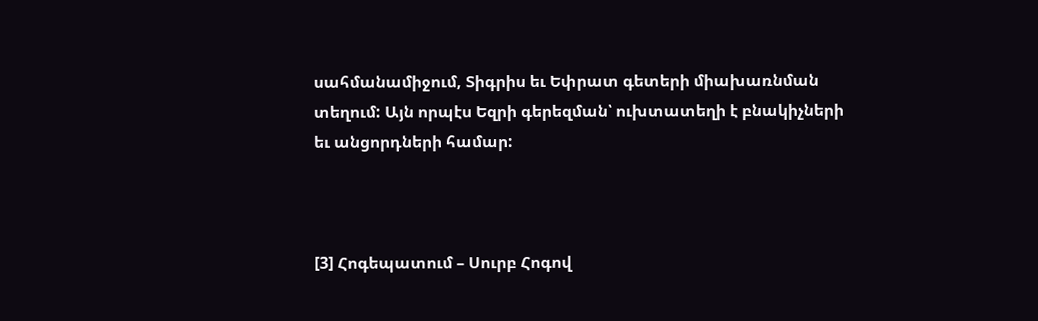սահմանամիջում, Տիգրիս եւ Եփրատ գետերի միախառնման տեղում: Այն որպէս Եզրի գերեզման՝ ուխտատեղի է բնակիչների եւ անցորդների համար:



[3] Հոգեպատում – Սուրբ Հոգով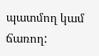պատմող կամ ճառող: